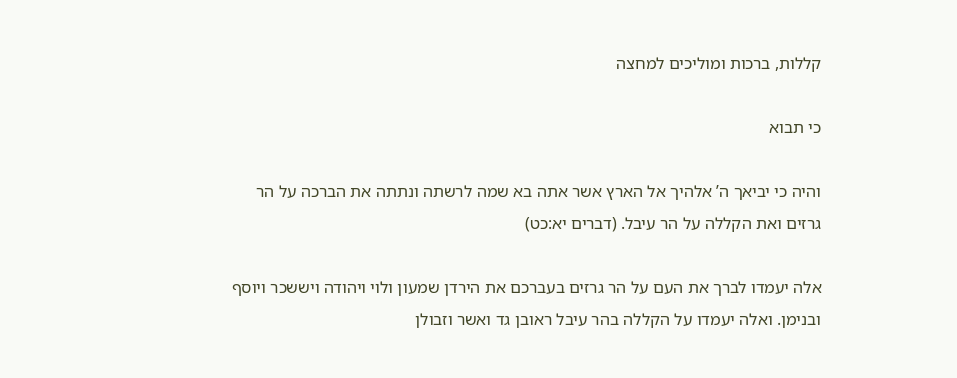קללות, ברכות ומוליכים למחצה

כי תבוא

והיה כי יביאך ה’ אלהיך אל הארץ אשר אתה בא שמה לרשתה ונתתה את הברכה על הר גרזים ואת הקללה על הר עיבל. (דברים יא:כט)

אלה יעמדו לברך את העם על הר גרזים בעברכם את הירדן שמעון ולוי ויהודה ויששכר ויוסף ובנימן. ואלה יעמדו על הקללה בהר עיבל ראובן גד ואשר וזבולן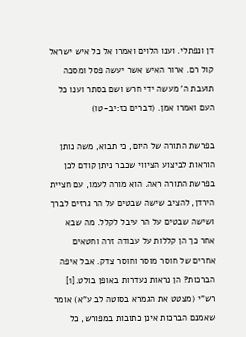דן ונפתלי. וענו הלוים ואמרו אל כל איש ישראל קול רם. ארור האיש אשר יעשה פסל ומסכה תועבת ה’ מעשה ידי חרש ושם בסתר וענו כל העם ואמרו אמן. (דברים כז:יב-טו)

בפרשת התורה של היום, כי תבוא, משה נותן הוראות לביצוע הציווי שכבר ניתן קודם לכן בפרשת התורה ראה. הוא מורה לעמו, עם חציית הירדן, להציב שישה שבטים על הר גרזים לברך ושישה שבטים על הר עיבל לקלל. מה שבא אחר כך הן קללות על עבודה זרה וחטאים אחרים של חוסר מוסר וחוסר צדק. אבל איפה הברכות? הן נראות נעדרות באופן בולט.[1] רש”י (מצטט את הגמרא בסוטה לב ע”א) אומר שאמנם הברכות אינן כתובות במפורש, כל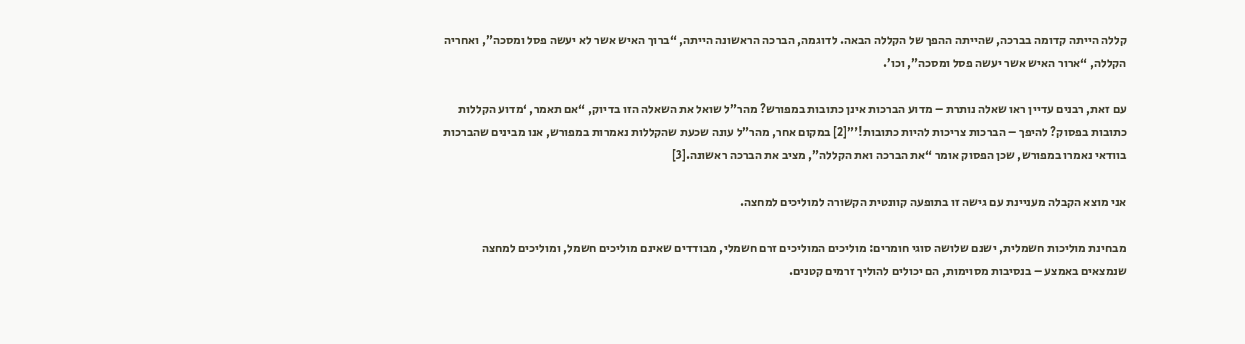קללה הייתה קדומה בברכה, שהייתה ההפך של הקללה הבאה. לדוגמה, הברכה הראשונה הייתה, “ברוך האיש אשר לא יעשה פסל ומסכה”, ואחריה הקללה, “ארור האיש אשר יעשה פסל ומסכה”, וכו’.

עם זאת, רבנים עדיין ראו שאלה נותרת – מדוע הברכות אינן כתובות במפורש? מהר”ל שואל את השאלה הזו בדיוק, “אם תאמר, ‘מדוע הקללות כתובות בפסוק? להיפך – הברכות צריכות להיות כתובות!'”[2] במקום אחר, מהר”ל עונה שכעת שהקללות נאמרות במפורש, אנו מבינים שהברכות בוודאי נאמרו במפורש, שכן הפסוק אומר “את הברכה ואת הקללה”, מציב את הברכה ראשונה.[3]

אני מוצא הקבלה מעניינת עם גישה זו בתופעה קוונטית הקשורה למוליכים למחצה.

מבחינת מוליכות חשמלית, ישנם שלושה סוגי חומרים: מוליכים המוליכים זרם חשמלי, מבודדים שאינם מוליכים חשמל, ומוליכים למחצה שנמצאים באמצע – בנסיבות מסוימות, הם יכולים להוליך זרמים קטנים.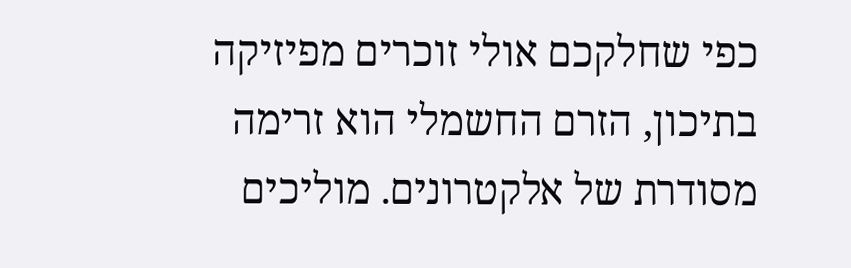כפי שחלקכם אולי זוכרים מפיזיקה בתיכון, הזרם החשמלי הוא זרימה מסודרת של אלקטרונים. מוליכים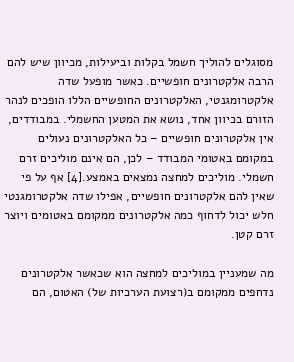מסוגלים להוליך חשמל בקלות וביעילות, מכיוון שיש להם הרבה אלקטרונים חופשיים. כאשר מופעל שדה אלקטרומגנטי, האלקטרונים החופשיים הללו הופכים לנהר הזורם בכיוון אחד, נושא את המטען החשמלי. במבודדים, אין אלקטרונים חופשיים – כל האלקטרונים נעולים במקומם באטומי המבודד – לכן, הם אינם מוליכים זרם חשמלי. מוליכים למחצה נמצאים באמצע.[4] אף על פי שאין להם אלקטרונים חופשיים, אפילו שדה אלקטרומגנטי חלש יכול לדחוף כמה אלקטרונים ממקומם באטומים ויוצר זרם קטן.

מה שמעניין במוליכים למחצה הוא שכאשר אלקטרונים נדחפים ממקומם ב(רצועת הערכיות של) האטום, הם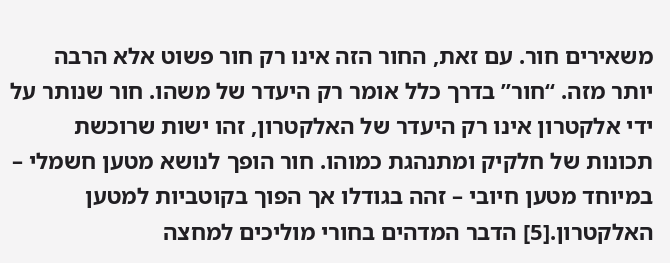משאירים חור. עם זאת, החור הזה אינו רק חור פשוט אלא הרבה יותר מזה. “חור” בדרך כלל אומר רק היעדר של משהו. חור שנותר על ידי אלקטרון אינו רק היעדר של האלקטרון, זהו ישות שרוכשת תכונות של חלקיק ומתנהגת כמוהו. חור הופך לנושא מטען חשמלי – במיוחד מטען חיובי – זהה בגודלו אך הפוך בקוטביות למטען האלקטרון.[5] הדבר המדהים בחורי מוליכים למחצה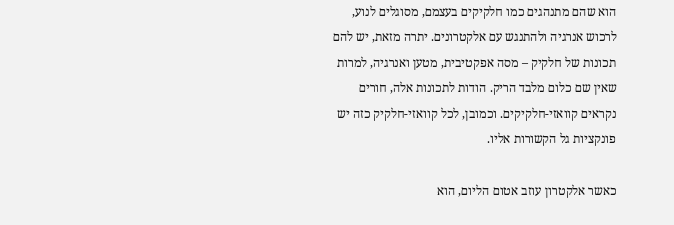הוא שהם מתנהגים כמו חלקיקים בעצמם, מסוגלים לנוע, לרכוש אנרגיה ולהתנגש עם אלקטרונים. יתרה מזאת, יש להם תכונות של חלקיק – מסה אפקטיבית, מטען ואנרגיה, למרות שאין שם כלום מלבד הריק. הודות לתכונות אלה, חורים נקראים קוואזי-חלקיקים. וכמובן, לכל קוואזי-חלקיק כזה יש פונקציות גל הקשורות אליו.

כאשר אלקטרון עוזב אטום הליום, הוא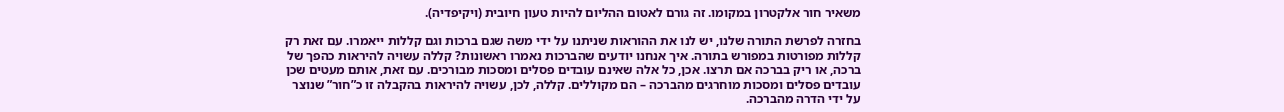משאיר חור אלקטרון במקומו. זה גורם לאטום ההליום להיות טעון חיובית (ויקיפדיה).

בחזרה לפרשת התורה שלנו, יש לנו את ההוראות שניתנו על ידי משה שגם ברכות וגם קללות ייאמרו. עם זאת רק קללות מפורטות במפורש בתורה. איך אנחנו יודעים שהברכות נאמרו ראשונות? קללה עשויה להיראות כהפך של ברכה, או ריק בברכה אם תרצו. אכן, כל אלה שאינם עובדים פסלים ומסכות מבורכים. עם זאת, אותם מעטים שכן עובדים פסלים ומסכות מוחרגים מהברכה – הם מקוללים. קללה, לכן, עשויה להיראות בהקבלה זו כ”חור” שנוצר על ידי הדרה מהברכה.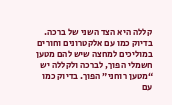קללה היא הצד השני של ברכה. בדיוק כמו עם אלקטרונים וחורים במוליכים למחצה שיש להם מטען חשמלי הפוך, לברכה ולקללה יש “מטען רוחני” הפוך. בדיוק כמו עם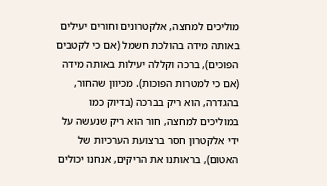מוליכים למחצה, אלקטרונים וחורים יעילים באותה מידה בהולכת חשמל (אם כי לקטבים הפוכים), ברכה וקללה יעילות באותה מידה (אם כי למטרות הפוכות). מכיוון שהחור, בהגדרה, הוא ריק בברכה (בדיוק כמו במוליכים למחצה, חור הוא ריק שנעשה על ידי אלקטרון חסר ברצועת הערכיות של האטום), בראותנו את הריקים, אנחנו יכולים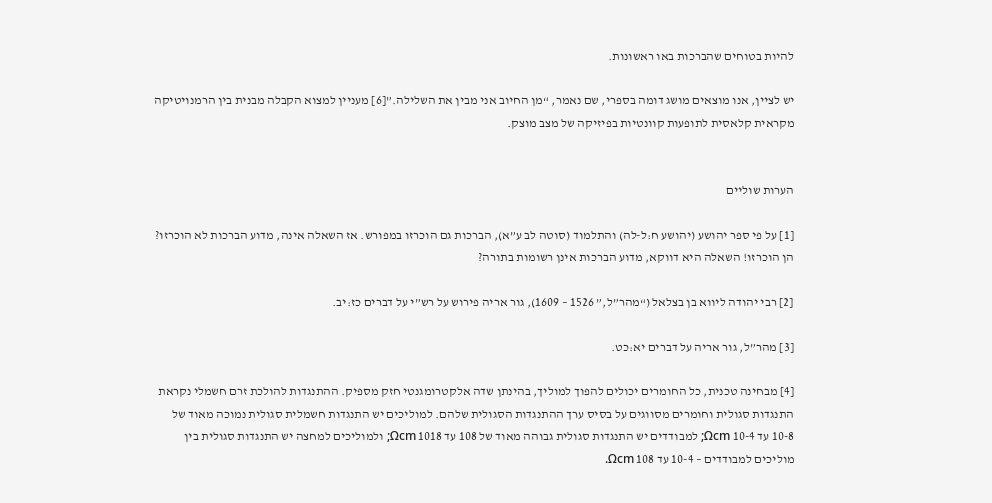להיות בטוחים שהברכות באו ראשונות.

יש לציין, אנו מוצאים מושג דומה בספרי, שם נאמר, “מן החיוב אני מבין את השלילה.”[6] מעניין למצוא הקבלה מבנית בין הרמנויטיקה מקראית קלאסית לתופעות קוונטיות בפיזיקה של מצב מוצק.


הערות שוליים

[1] על פי ספר יהושע (יהושע ח:ל-לה) והתלמוד (סוטה לב ע”א), הברכות גם הוכרזו במפורש. אז השאלה אינה, מדוע הברכות לא הוכרזו? הן הוכרזו! השאלה היא דווקא, מדוע הברכות אינן רשומות בתורה?

[2] רבי יהודה ליווא בן בצלאל (“מהר”ל,” 1526 – 1609), גור אריה פירוש על רש”י על דברים כז:יב.

[3] מהר”ל, גור אריה על דברים יא:כט.

[4] מבחינה טכנית, כל החומרים יכולים להפוך למוליך, בהינתן שדה אלקטרומגנטי חזק מספיק. ההתנגדות להולכת זרם חשמלי נקראת התנגדות סגולית וחומרים מסווגים על בסיס ערך ההתנגדות הסגולית שלהם. למוליכים יש התנגדות חשמלית סגולית נמוכה מאוד של 10-8 עד 10-4 Ωcm; למבודדים יש התנגדות סגולית גבוהה מאוד של 108 עד 1018 Ωcm; ולמוליכים למחצה יש התנגדות סגולית בין מוליכים למבודדים – 10-4 עד 108 Ωcm.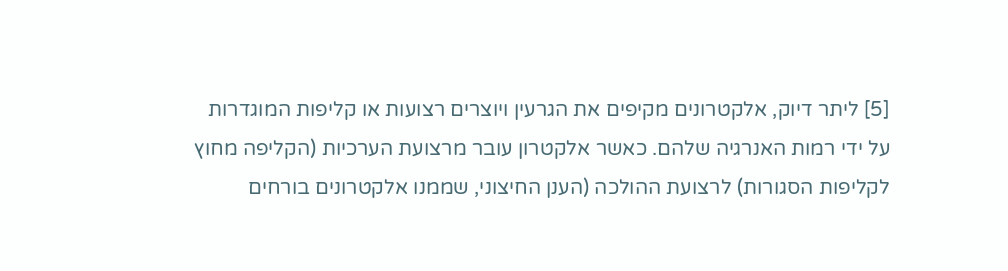[5] ליתר דיוק, אלקטרונים מקיפים את הגרעין ויוצרים רצועות או קליפות המוגדרות על ידי רמות האנרגיה שלהם. כאשר אלקטרון עובר מרצועת הערכיות (הקליפה מחוץ לקליפות הסגורות) לרצועת ההולכה (הענן החיצוני, שממנו אלקטרונים בורחים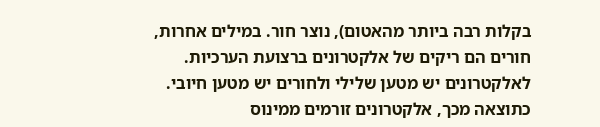בקלות רבה ביותר מהאטום), נוצר חור. במילים אחרות, חורים הם ריקים של אלקטרונים ברצועת הערכיות. לאלקטרונים יש מטען שלילי ולחורים יש מטען חיובי. כתוצאה מכך, אלקטרונים זורמים ממינוס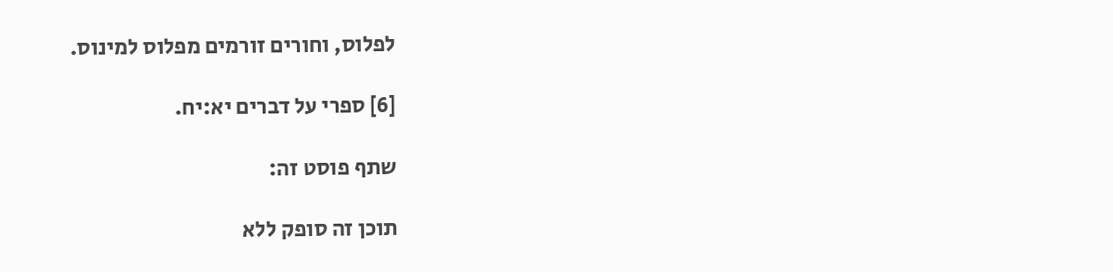לפלוס, וחורים זורמים מפלוס למינוס.

[6] ספרי על דברים יא:יח.

שתף פוסט זה:

תוכן זה סופק ללא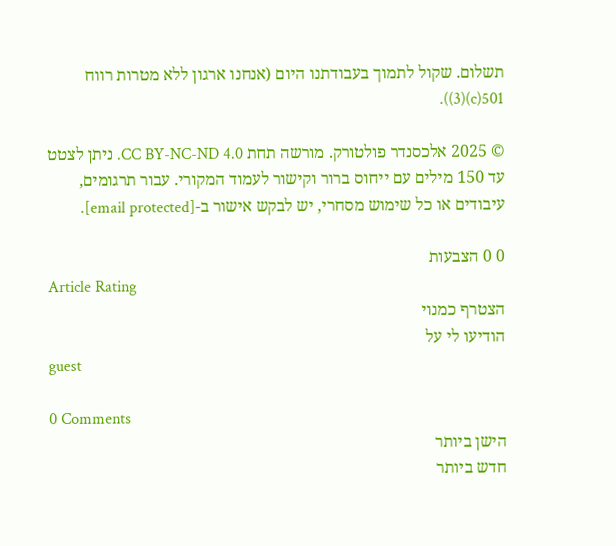תשלום. שקול לתמוך בעבודתנו היום (אנחנו ארגון ללא מטרות רווח 501(c)(3)).

© 2025 אלכסנדר פולטורק. מורשה תחת CC BY-NC-ND 4.0. ניתן לצטט עד 150 מילים עם ייחוס ברור וקישור לעמוד המקורי. עבור תרגומים, עיבודים או כל שימוש מסחרי, יש לבקש אישור ב-[email protected].

0 0 הצבעות
Article Rating
הצטרף כמנוי
הודיעו לי על
guest

0 Comments
הישן ביותר
חדש ביותר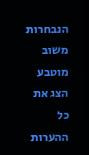הנבחרות
משוב מוטבע
הצג את כל ההערות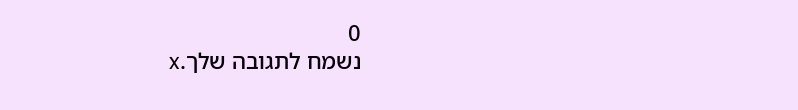0
נשמח לתגובה שלך.x